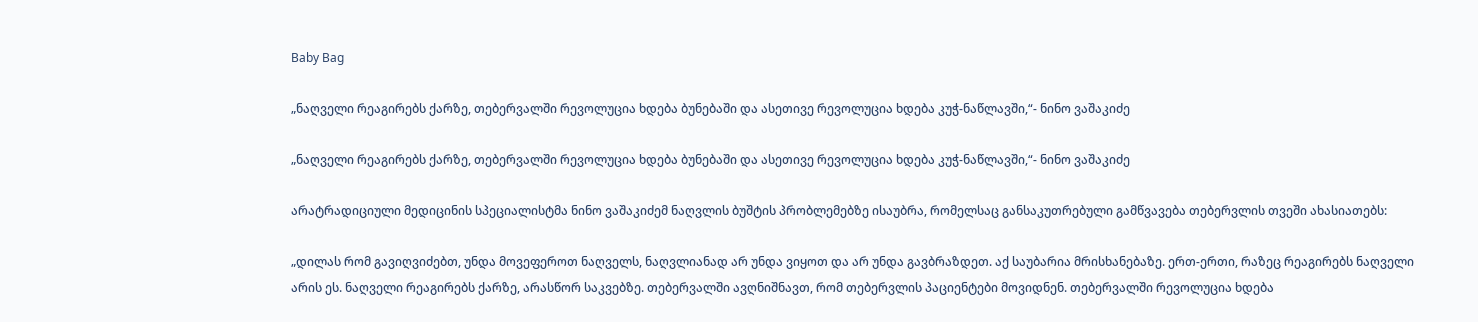Baby Bag

„ნაღველი რეაგირებს ქარზე, თებერვალში რევოლუცია ხდება ბუნებაში და ასეთივე რევოლუცია ხდება კუჭ-ნაწლავში,“- ნინო ვაშაკიძე

„ნაღველი რეაგირებს ქარზე, თებერვალში რევოლუცია ხდება ბუნებაში და ასეთივე რევოლუცია ხდება კუჭ-ნაწლავში,“- ნინო ვაშაკიძე

არატრადიციული მედიცინის სპეციალისტმა ნინო ვაშაკიძემ ნაღვლის ბუშტის პრობლემებზე ისაუბრა, რომელსაც განსაკუთრებული გამწვავება თებერვლის თვეში ახასიათებს:

„დილას რომ გავიღვიძებთ, უნდა მოვეფეროთ ნაღველს, ნაღვლიანად არ უნდა ვიყოთ და არ უნდა გავბრაზდეთ. აქ საუბარია მრისხანებაზე. ერთ-ერთი, რაზეც რეაგირებს ნაღველი არის ეს. ნაღველი რეაგირებს ქარზე, არასწორ საკვებზე. თებერვალში ავღნიშნავთ, რომ თებერვლის პაციენტები მოვიდნენ. თებერვალში რევოლუცია ხდება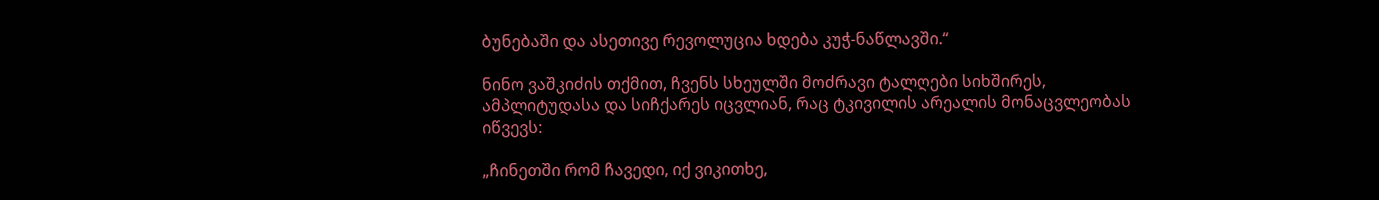ბუნებაში და ასეთივე რევოლუცია ხდება კუჭ-ნაწლავში.“

ნინო ვაშკიძის თქმით, ჩვენს სხეულში მოძრავი ტალღები სიხშირეს, ამპლიტუდასა და სიჩქარეს იცვლიან, რაც ტკივილის არეალის მონაცვლეობას იწვევს:

„ჩინეთში რომ ჩავედი, იქ ვიკითხე,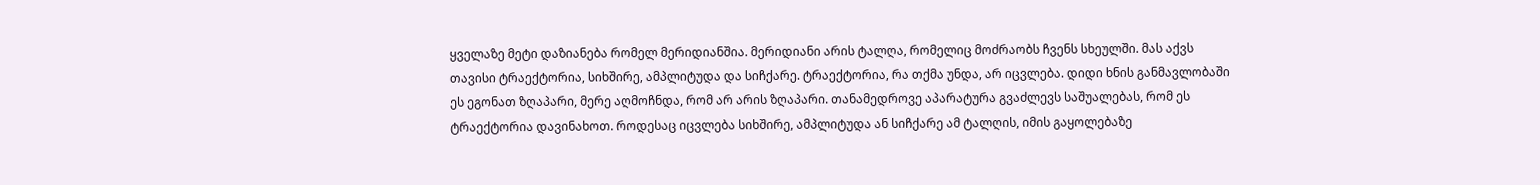ყველაზე მეტი დაზიანება რომელ მერიდიანშია. მერიდიანი არის ტალღა, რომელიც მოძრაობს ჩვენს სხეულში. მას აქვს თავისი ტრაექტორია, სიხშირე, ამპლიტუდა და სიჩქარე. ტრაექტორია, რა თქმა უნდა, არ იცვლება. დიდი ხნის განმავლობაში ეს ეგონათ ზღაპარი, მერე აღმოჩნდა, რომ არ არის ზღაპარი. თანამედროვე აპარატურა გვაძლევს საშუალებას, რომ ეს ტრაექტორია დავინახოთ. როდესაც იცვლება სიხშირე, ამპლიტუდა ან სიჩქარე ამ ტალღის, იმის გაყოლებაზე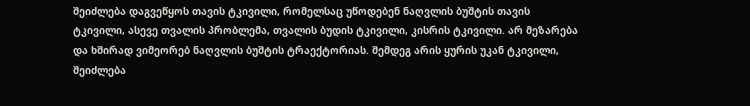შეიძლება დაგვეწყოს თავის ტკივილი, რომელსაც უწოდებენ ნაღვლის ბუშტის თავის ტკივილი, ასევე თვალის პრობლემა, თვალის ბუდის ტკივილი, კისრის ტკივილი. არ მეზარება და ხშირად ვიმეორებ ნაღვლის ბუშტის ტრაექტორიას. შემდეგ არის ყურის უკან ტკივილი, შეიძლება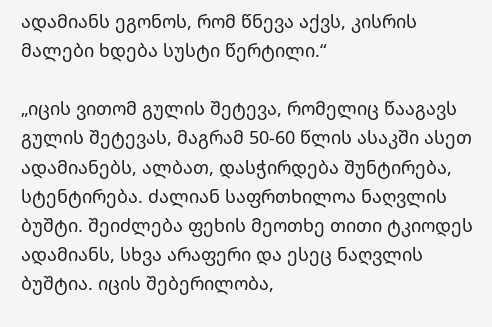ადამიანს ეგონოს, რომ წნევა აქვს, კისრის მალები ხდება სუსტი წერტილი.“

„იცის ვითომ გულის შეტევა, რომელიც წააგავს გულის შეტევას, მაგრამ 50-60 წლის ასაკში ასეთ ადამიანებს, ალბათ, დასჭირდება შუნტირება, სტენტირება. ძალიან საფრთხილოა ნაღვლის ბუშტი. შეიძლება ფეხის მეოთხე თითი ტკიოდეს ადამიანს, სხვა არაფერი და ესეც ნაღვლის ბუშტია. იცის შებერილობა,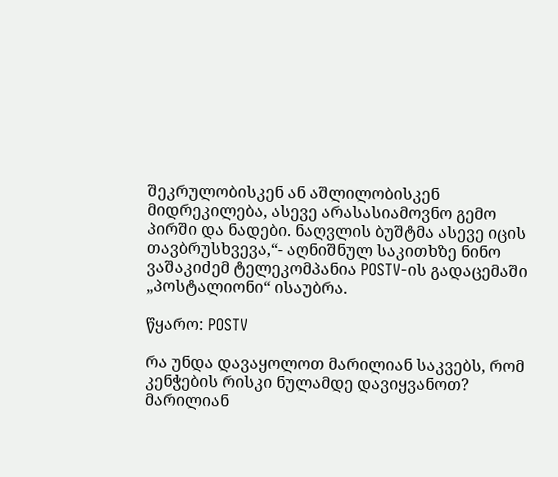შეკრულობისკენ ან აშლილობისკენ მიდრეკილება, ასევე არასასიამოვნო გემო პირში და ნადები. ნაღვლის ბუშტმა ასევე იცის თავბრუსხვევა,“- აღნიშნულ საკითხზე ნინო ვაშაკიძემ ტელეკომპანია POSTV-ის გადაცემაში „პოსტალიონი“ ისაუბრა.

წყარო: POSTV

რა უნდა დავაყოლოთ მარილიან საკვებს, რომ კენჭების რისკი ნულამდე დავიყვანოთ?
მარილიან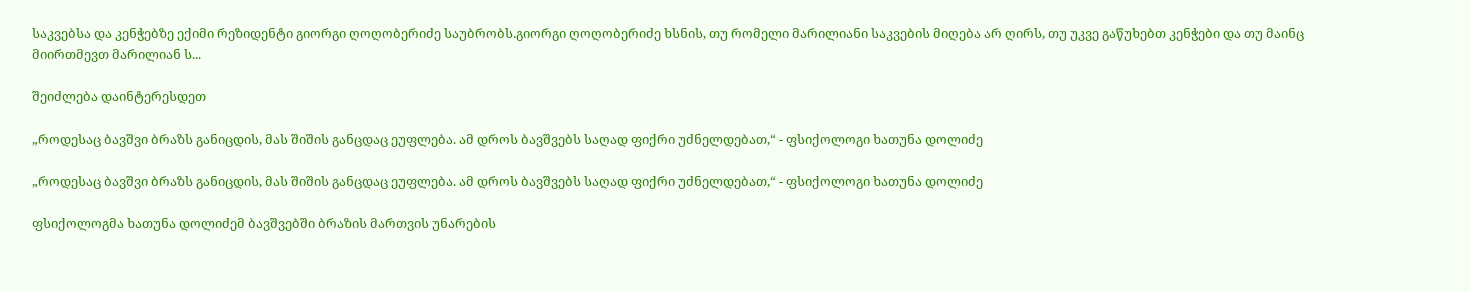საკვებსა და კენჭებზე ექიმი რეზიდენტი გიორგი ღოღობერიძე საუბრობს.გიორგი ღოღობერიძე ხსნის, თუ რომელი მარილიანი საკვების მიღება არ ღირს, თუ უკვე გაწუხებთ კენჭები და თუ მაინც მიირთმევთ მარილიან ს...

შეიძლება დაინტერესდეთ

„როდესაც ბავშვი ბრაზს განიცდის, მას შიშის განცდაც ეუფლება. ამ დროს ბავშვებს საღად ფიქრი უძნელდებათ,“ - ფსიქოლოგი ხათუნა დოლიძე

„როდესაც ბავშვი ბრაზს განიცდის, მას შიშის განცდაც ეუფლება. ამ დროს ბავშვებს საღად ფიქრი უძნელდებათ,“ - ფსიქოლოგი ხათუნა დოლიძე

ფსიქოლოგმა ხათუნა დოლიძემ ბავშვებში ბრაზის მართვის უნარების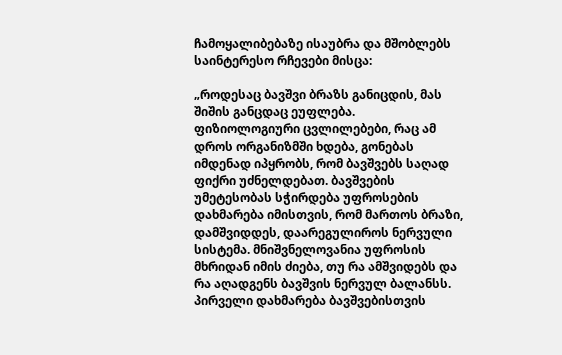ჩამოყალიბებაზე ისაუბრა და მშობლებს საინტერესო რჩევები მისცა:

„როდესაც ბავშვი ბრაზს განიცდის, მას შიშის განცდაც ეუფლება. ფიზიოლოგიური ცვლილებები, რაც ამ დროს ორგანიზმში ხდება, გონებას იმდენად იპყრობს, რომ ბავშვებს საღად ფიქრი უძნელდებათ. ბავშვების უმეტესობას სჭირდება უფროსების დახმარება იმისთვის, რომ მართოს ბრაზი, დამშვიდდეს, დაარეგულიროს ნერვული სისტემა. მნიშვნელოვანია უფროსის მხრიდან იმის ძიება, თუ რა ამშვიდებს და რა აღადგენს ბავშვის ნერვულ ბალანსს. პირველი დახმარება ბავშვებისთვის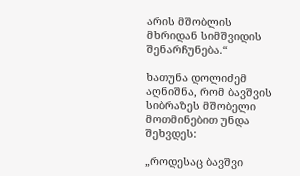არის მშობლის მხრიდან სიმშვიდის შენარჩუნება.“

ხათუნა დოლიძემ აღნიშნა, რომ ბავშვის სიბრაზეს მშობელი მოთმინებით უნდა შეხვდეს:

„როდესაც ბავშვი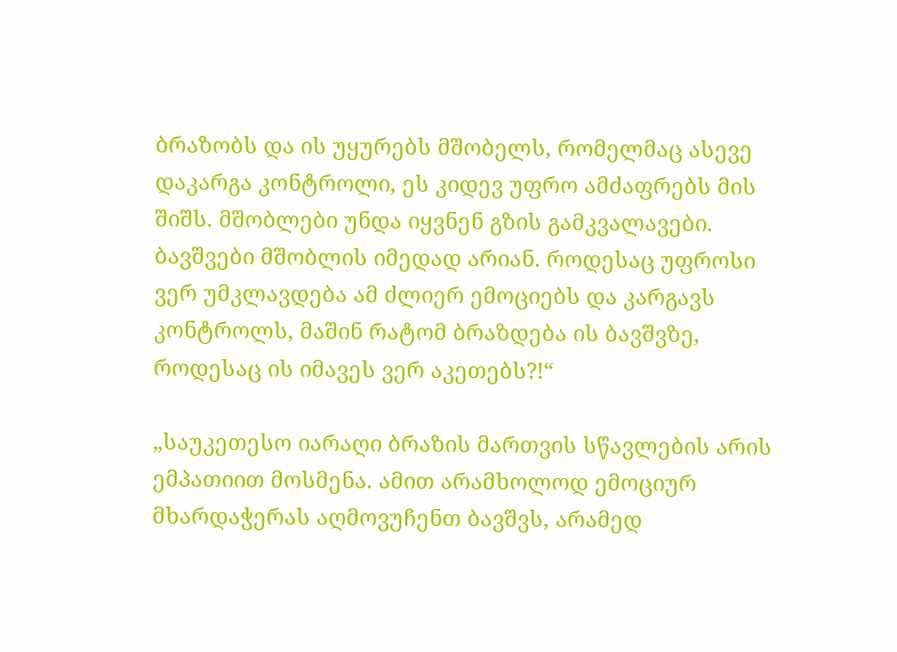ბრაზობს და ის უყურებს მშობელს, რომელმაც ასევე დაკარგა კონტროლი, ეს კიდევ უფრო ამძაფრებს მის შიშს. მშობლები უნდა იყვნენ გზის გამკვალავები. ბავშვები მშობლის იმედად არიან. როდესაც უფროსი ვერ უმკლავდება ამ ძლიერ ემოციებს და კარგავს კონტროლს, მაშინ რატომ ბრაზდება ის ბავშვზე, როდესაც ის იმავეს ვერ აკეთებს?!“

„საუკეთესო იარაღი ბრაზის მართვის სწავლების არის ემპათიით მოსმენა. ამით არამხოლოდ ემოციურ მხარდაჭერას აღმოვუჩენთ ბავშვს, არამედ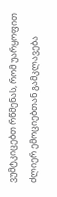ვუმტკიცებთ რწმენას, რომ უარყოფით ძლიერ ემოციებთან გამკლავება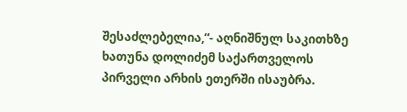შესაძლებელია,“- აღნიშნულ საკითხზე ხათუნა დოლიძემ საქართველოს პირველი არხის ეთერში ისაუბრა.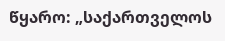წყარო: „საქართველოს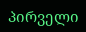პირველი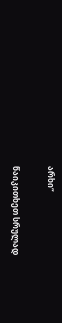არხი“

წაიკითხეთ სრულად